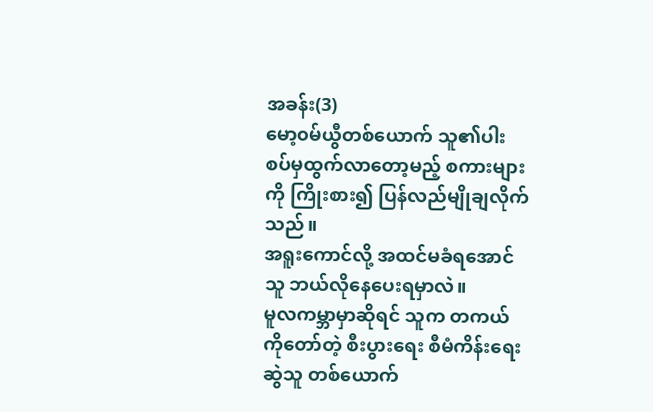အခန်း(3)
မော့၀မ်ယွီတစ်ယောက် သူ၏ပါးစပ်မှထွက်လာတော့မည့် စကားများကို ကြိုးစား၍ ပြန်လည်မျိုချလိုက်သည်။
အရူးကောင်လို့ အထင်မခံရအောင် သူ ဘယ်လိုနေပေးရမှာလဲ။
မူလကမ္ဘာမှာဆိုရင် သူက တကယ်ကိုတော်တဲ့ စီးပွားရေး စီမံကိန်းရေးဆွဲသူ တစ်ယောက်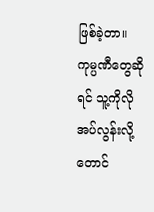ဖြစ်ခဲ့တာ။
ကုမ္ပဏီတွေဆိုရင် သူ့ကိုလိုအပ်လွန်းလို့တောင်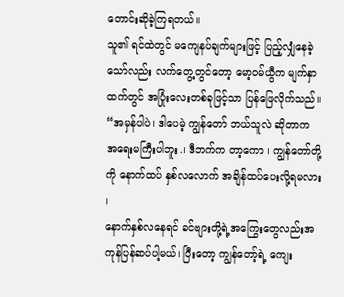တောင်းဆိုခဲ့ကြရတယ်။
သူ၏ ရင်ထဲတွင် မကျေနပ်ချက်များဖြင့် ပြည့်လျှံနေခဲ့သော်လည်း လက်တွေ့တွင်တော့ မော့၀မ်ယွီက မျက်နှာထက်တွင် အပြုံးလေးတစ်ခုဖြင့်သာ ပြန်ဖြေလိုက်သည်။
“အမှန်ပါပဲ၊ ဒါပေမဲ့ ကျွန်တော် ဘယ်သူလဲ ဆိုတာက အရေးမကြီးပါဘူး.၊ ဒီဘက်က တာ့ကော ၊ ကျွန်တော်တို့ကို နောက်ထပ် နှစ်လလောက် အချိန်ထပ်ပေးလို့ရမလား ၊
နောက်နှစ်လနေရင် ခင်ဗျားတို့ရဲ့အကြွေးတွေလည်းအကုန်ပြန်ဆပ်ပါ့မယ်၊ ပြီးတော့ ကျွန်တော့်ရဲ့ ကျေး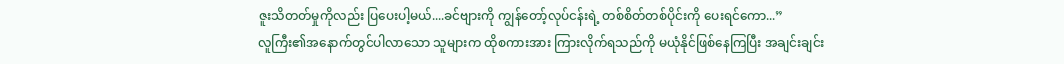ဇူးသိတတ်မှုကိုလည်း ပြပေးပါ့မယ်....ခင်ဗျားကို ကျွန်တော့်လုပ်ငန်းရဲ့ တစ်စိတ်တစ်ပိုင်းကို ပေးရင်ကော...”
လူကြီး၏အနောက်တွင်ပါလာသော သူများက ထိုစကားအား ကြားလိုက်ရသည်ကို မယုံနိုင်ဖြစ်နေကြပြီး အချင်းချင်း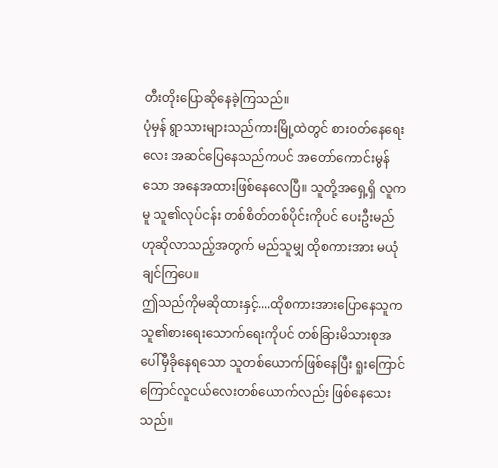တီးတိုးပြောဆိုနေခဲ့ကြသည်။
ပုံမှန် ရွာသားများသည်ကားမြို့ထဲတွင် စား၀တ်နေရေးလေး အဆင်ပြေနေသည်ကပင် အတော်ကောင်းမွန်သော အနေအထားဖြစ်နေလေပြီ။ သူတို့အရှေ့ရှိ လူကမူ သူ၏လုပ်ငန်း တစ်စိတ်တစ်ပိုင်းကိုပင် ပေးဦးမည် ဟုဆိုလာသည့်အတွက် မည်သူမျှ ထိုစကားအား မယုံချင်ကြပေ။
ဤသည်ကိုမဆိုထားနှင့်....ထိုစကားအားပြောနေသူက သူ၏စားရေးသောက်ရေးကိုပင် တစ်ခြားမိသားစုအပေါ်မှီခိုနေရသော သူတစ်ယောက်ဖြစ်နေပြီး ရူးကြောင်ကြောင်လူငယ်လေးတစ်ယောက်လည်း ဖြစ်နေသေးသည်။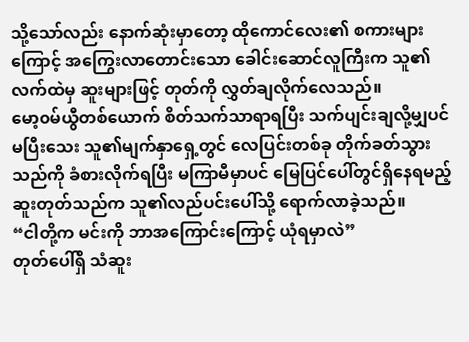သို့သော်လည်း နောက်ဆုံးမှာတော့ ထိုကောင်လေး၏ စကားများကြောင့် အကြွေးလာတောင်းသော ခေါင်းဆောင်လူကြီးက သူ၏လက်ထဲမှ ဆူးများဖြင့် တုတ်ကို လွှတ်ချလိုက်လေသည်။
မော့၀မ်ယွီတစ်ယောက် စိတ်သက်သာရာရပြီး သက်ပျင်းချလို့မျှပင် မပြီးသေး သူ၏မျက်နှာရှေ့တွင် လေပြင်းတစ်ခု တိုက်ခတ်သွားသည်ကို ခံစားလိုက်ရပြီး မကြာမီမှာပင် မြေပြင်ပေါ်တွင်ရှိနေရမည့် ဆူးတုတ်သည်က သူ၏လည်ပင်းပေါ်သို့ ရောက်လာခဲ့သည်။
“ငါတို့က မင်းကို ဘာအကြောင်းကြောင့် ယုံရမှာလဲ”
တုတ်ပေါ်ရှိ သံဆူး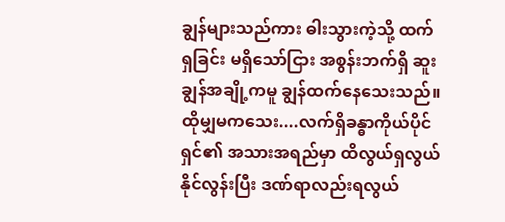ချွန်များသည်ကား ဓါးသွားကဲ့သို့ ထက်ရှခြင်း မရှိသော်ငြား အစွန်းဘက်ရှိ ဆူးချွန်အချို့ကမူ ချွန်ထက်နေသေးသည်။
ထိုမျှမကသေး....လက်ရှိခန္ဓာကိုယ်ပိုင်ရှင်၏ အသားအရည်မှာ ထိလွယ်ရှလွယ်နိုင်လွန်းပြီး ဒဏ်ရာလည်းရလွယ်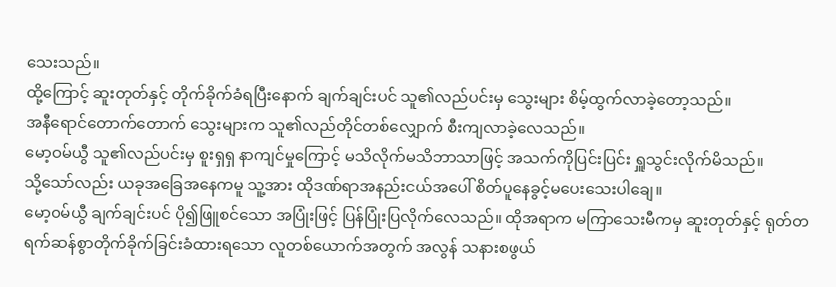သေးသည်။
ထို့ကြောင့် ဆူးတုတ်နှင့် တိုက်ခိုက်ခံရပြီးနောက် ချက်ချင်းပင် သူ၏လည်ပင်းမှ သွေးများ စိမ့်ထွက်လာခဲ့တော့သည်။
အနီရောင်တောက်တောက် သွေးများက သူ၏လည်တိုင်တစ်လျှောက် စီးကျလာခဲ့လေသည်။
မော့ဝမ်ယွီ သူ၏လည်ပင်းမှ စူးရှရှ နာကျင်မှုကြောင့် မသိလိုက်မသိဘာသာဖြင့် အသက်ကိုပြင်းပြင်း ရှူသွင်းလိုက်မိသည်။
သို့သော်လည်း ယခုအခြေအနေကမူ သူ့အား ထိုဒဏ်ရာအနည်းငယ်အပေါ် စိတ်ပူနေခွင့်မပေးသေးပါချေ။
မော့၀မ်ယွီ ချက်ချင်းပင် ပို၍ဖြူစင်သော အပြုံးဖြင့် ပြန်ပြုံးပြလိုက်လေသည်။ ထိုအရာက မကြာသေးမီကမှ ဆူးတုတ်နှင့် ရုတ်တရက်ဆန်စွာတိုက်ခိုက်ခြင်းခံထားရသော လူတစ်ယောက်အတွက် အလွန် သနားစဖွယ်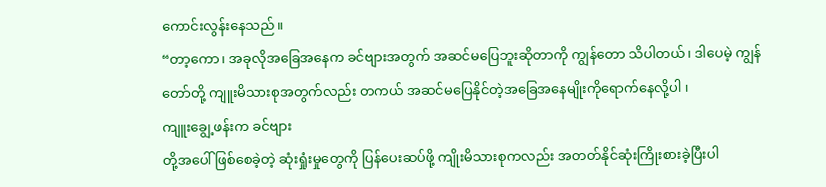ကောင်းလွန်းနေသည်။
“တာ့ကော၊ အခုလိုအခြေအနေက ခင်ဗျားအတွက် အဆင်မပြေဘူးဆိုတာကို ကျွန်တော သိပါတယ်၊ ဒါပေမဲ့ ကျွန်တော်တို့ ကျူးမိသားစုအတွက်လည်း တကယ် အဆင်မပြေနိုင်တဲ့အခြေအနေမျိုးကိုရောက်နေလို့ပါ ၊
ကျူးချွေ့ဖန်းက ခင်ဗျား
တို့အပေါ် ဖြစ်စေခဲ့တဲ့ ဆုံးရှုံးမှုတွေကို ပြန်ပေးဆပ်ဖို့ ကျိုးမိသားစုကလည်း အတတ်နိုင်ဆုံးကြိုးစားခဲ့ပြီးပါ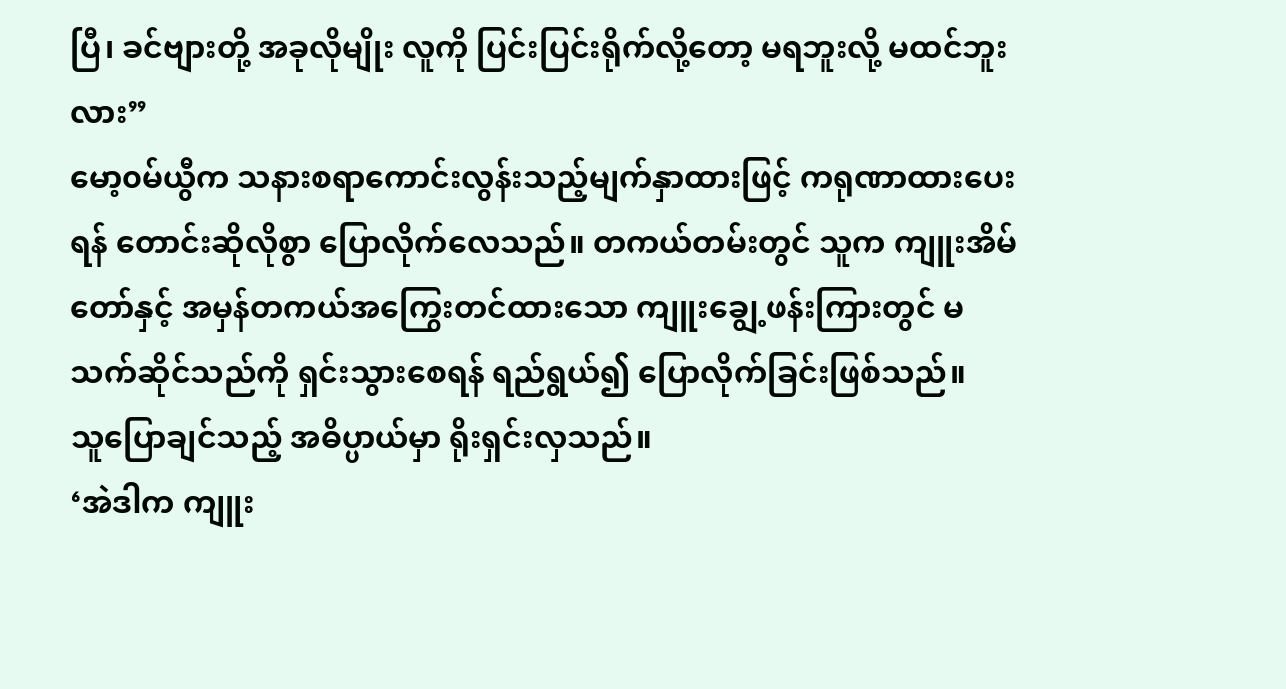ပြီ၊ ခင်ဗျားတို့ အခုလိုမျိုး လူကို ပြင်းပြင်းရိုက်လို့တော့ မရဘူးလို့ မထင်ဘူးလား”
မော့၀မ်ယွီက သနားစရာကောင်းလွန်းသည့်မျက်နှာထားဖြင့် ကရုဏာထားပေးရန် တောင်းဆိုလိုစွာ ပြောလိုက်လေသည်။ တကယ်တမ်းတွင် သူက ကျူးအိမ်တော်နှင့် အမှန်တကယ်အကြွေးတင်ထားသော ကျူးချွေ့ဖန်းကြားတွင် မသက်ဆိုင်သည်ကို ရှင်းသွားစေရန် ရည်ရွယ်၍ ပြောလိုက်ခြင်းဖြစ်သည်။
သူပြောချင်သည့် အဓိပ္ပာယ်မှာ ရိုးရှင်းလှသည်။
‘အဲဒါက ကျူး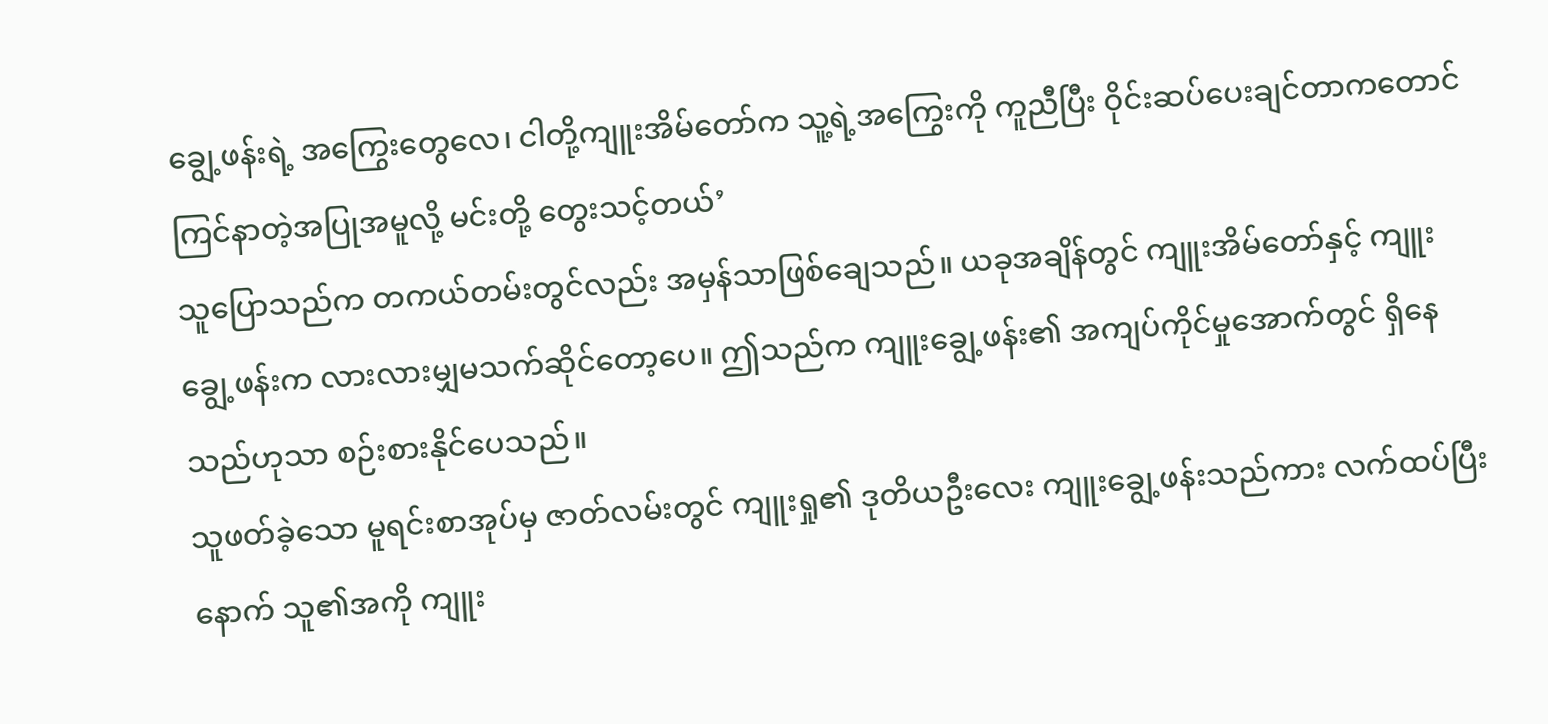ချွေ့ဖန်းရဲ့ အကြွေးတွေလေ၊ ငါတို့ကျူးအိမ်တော်က သူ့ရဲ့အကြွေးကို ကူညီပြီး ဝိုင်းဆပ်ပေးချင်တာကတောင် ကြင်နာတဲ့အပြုအမူလို့ မင်းတို့ တွေးသင့်တယ်’
သူပြောသည်က တကယ်တမ်းတွင်လည်း အမှန်သာဖြစ်ချေသည်။ ယခုအချိန်တွင် ကျူးအိမ်တော်နှင့် ကျူးချွေ့ဖန်းက လားလားမျှမသက်ဆိုင်တော့ပေ။ ဤသည်က ကျူးချွေ့ဖန်း၏ အကျပ်ကိုင်မှုအောက်တွင် ရှိနေသည်ဟုသာ စဉ်းစားနိုင်ပေသည်။
သူဖတ်ခဲ့သော မူရင်းစာအုပ်မှ ဇာတ်လမ်းတွင် ကျူးရှု၏ ဒုတိယဦးလေး ကျူးချွေ့ဖန်းသည်ကား လက်ထပ်ပြီးနောက် သူ၏အကို ကျူး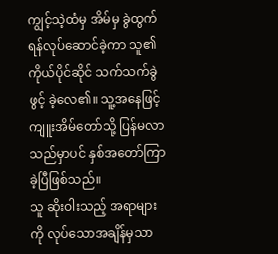ကျွင့်သဲ့ထံမှ အိမ်မှ ခွဲထွက်ရန်လုပ်ဆောင်ခဲ့ကာ သူ၏ကိုယ်ပိုင်ဆိုင် သက်သက်ခွဲဖွင့် ခဲ့လေ၏။ သူ့အနေဖြင့် ကျူးအိမ်တော်သို့ ပြန်မလာသည်မှာပင် နှစ်အတော်ကြာခဲ့ပြီဖြစ်သည်။
သူ ဆိုးဝါးသည့် အရာများကို လုပ်သောအချိန်မှသာ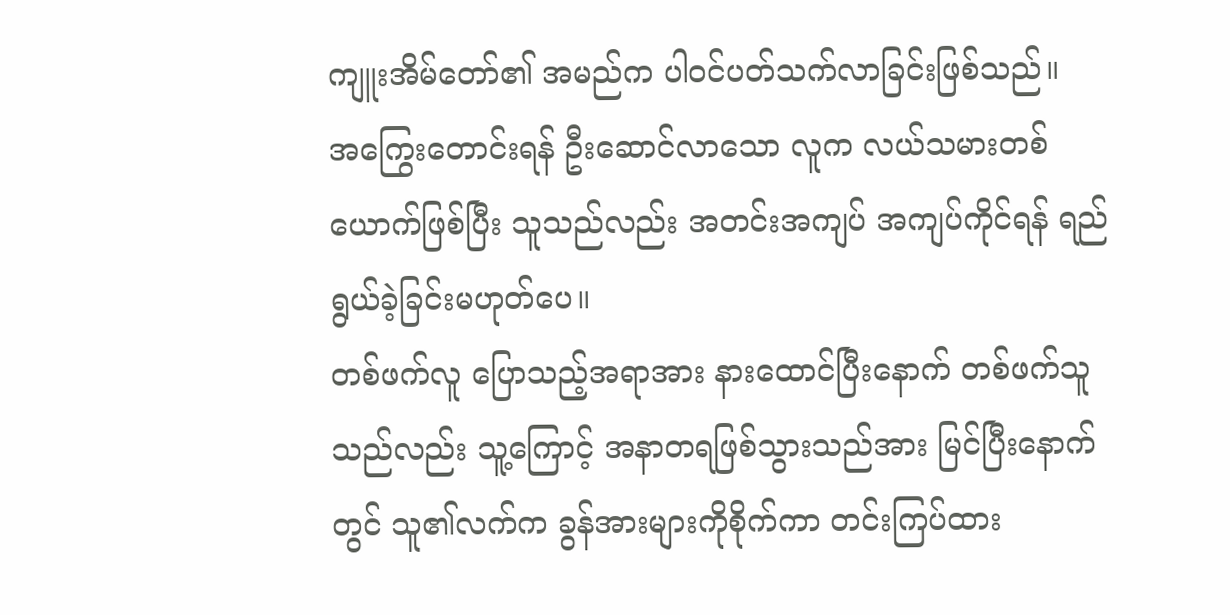ကျူးအိမ်တော်၏ အမည်က ပါဝင်ပတ်သက်လာခြင်းဖြစ်သည်။
အကြွေးတောင်းရန် ဦးဆောင်လာသော လူက လယ်သမားတစ်ယောက်ဖြစ်ပြီး သူသည်လည်း အတင်းအကျပ် အကျပ်ကိုင်ရန် ရည်ရွယ်ခဲ့ခြင်းမဟုတ်ပေ။
တစ်ဖက်လူ ပြောသည့်အရာအား နားထောင်ပြီးနောက် တစ်ဖက်သူသည်လည်း သူ့ကြောင့် အနာတရဖြစ်သွားသည်အား မြင်ပြီးနောက်တွင် သူ၏လက်က ခွန်အားများကိုစိုက်ကာ တင်းကြပ်ထား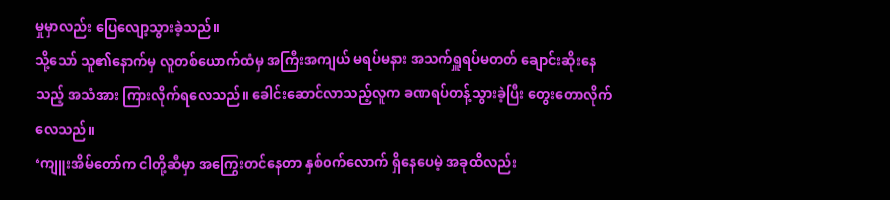မှုမှာလည်း ပြေလျော့သွားခဲ့သည်။
သို့သော် သူ၏နောက်မှ လူတစ်ယောက်ထံမှ အကြီးအကျယ် မရပ်မနား အသက်ရှူရပ်မတတ် ချောင်းဆိုးနေသည့် အသံအား ကြားလိုက်ရလေသည်။ ခေါင်းဆောင်လာသည့်လူက ခဏရပ်တန့်သွားခဲ့ပြီး တွေးတောလိုက်လေသည်။
‘ကျူးအိမ်တော်က ငါတို့ဆီမှာ အကြွေးတင်နေတာ နှစ်၀က်လောက် ရှိနေပေမဲ့ အခုထိလည်း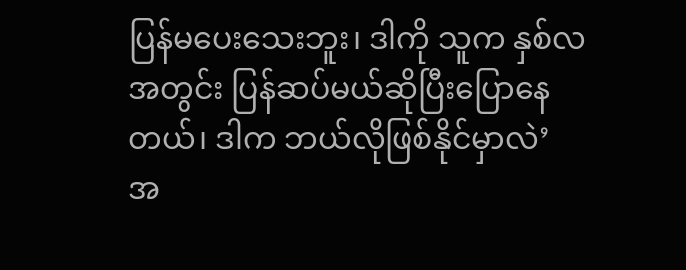ပြန်မပေးသေးဘူး၊ ဒါကို သူက နှစ်လအတွင်း ပြန်ဆပ်မယ်ဆိုပြီးပြောနေတယ်၊ ဒါက ဘယ်လိုဖြစ်နိုင်မှာလဲ’
အ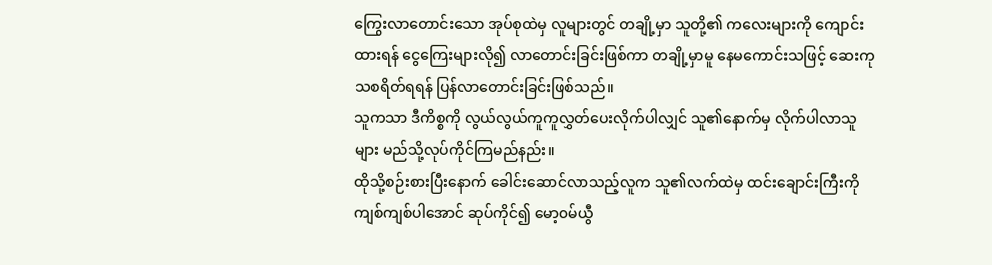ကြွေးလာတောင်းသော အုပ်စုထဲမှ လူများတွင် တချို့မှာ သူတို့၏ ကလေးများကို ကျောင်းထားရန် ငွေကြေးများလို၍ လာတောင်းခြင်းဖြစ်ကာ တချို့မှာမူ နေမကောင်းသဖြင့် ဆေးကုသစရိတ်ရရန် ပြန်လာတောင်းခြင်းဖြစ်သည်။
သူကသာ ဒီကိစ္စကို လွယ်လွယ်ကူကူလွှတ်ပေးလိုက်ပါလျှင် သူ၏နောက်မှ လိုက်ပါလာသူများ မည်သို့လုပ်ကိုင်ကြမည်နည်း။
ထိုသို့စဉ်းစားပြီးနောက် ခေါင်းဆောင်လာသည့်လူက သူ၏လက်ထဲမှ ထင်းချောင်းကြီးကို ကျစ်ကျစ်ပါအောင် ဆုပ်ကိုင်၍ မော့၀မ်ယွီ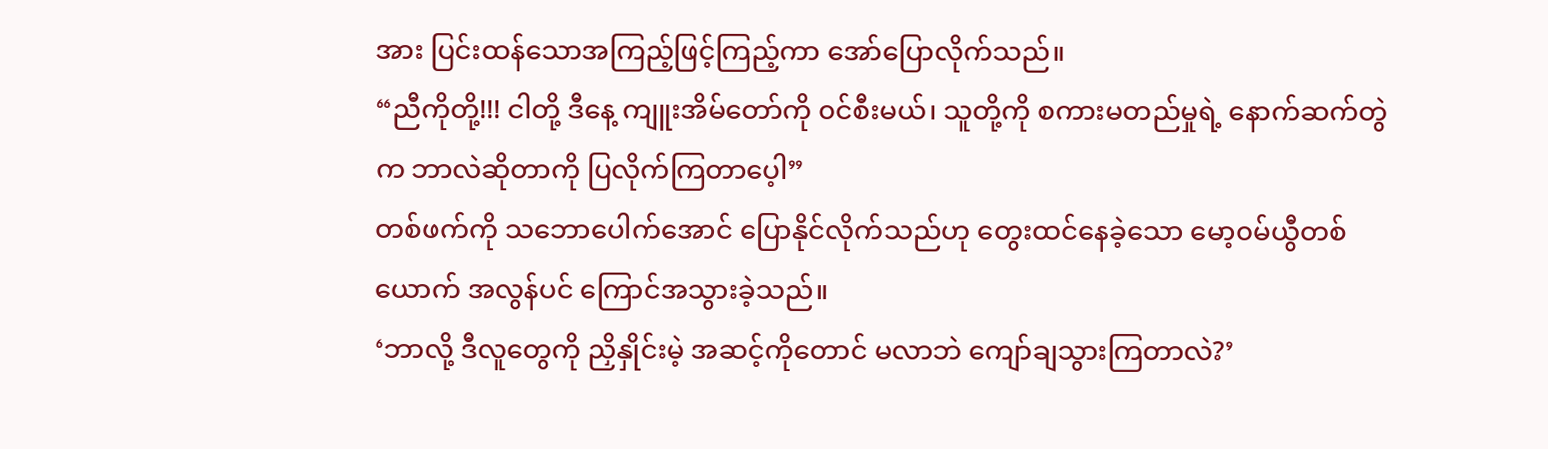အား ပြင်းထန်သောအကြည့်ဖြင့်ကြည့်ကာ အော်ပြောလိုက်သည်။
“ညီကိုတို့!!! ငါတို့ ဒီနေ့ ကျူးအိမ်တော်ကို ၀င်စီးမယ်၊ သူတို့ကို စကားမတည်မှုရဲ့ နောက်ဆက်တွဲက ဘာလဲဆိုတာကို ပြလိုက်ကြတာပေ့ါ”
တစ်ဖက်ကို သဘောပေါက်အောင် ပြောနိုင်လိုက်သည်ဟု တွေးထင်နေခဲ့သော မော့၀မ်ယွီတစ်ယောက် အလွန်ပင် ကြောင်အသွားခဲ့သည်။
‘ဘာလို့ ဒီလူတွေကို ညှိနှိုင်းမဲ့ အဆင့်ကိုတောင် မလာဘဲ ကျော်ချသွားကြတာလဲ?’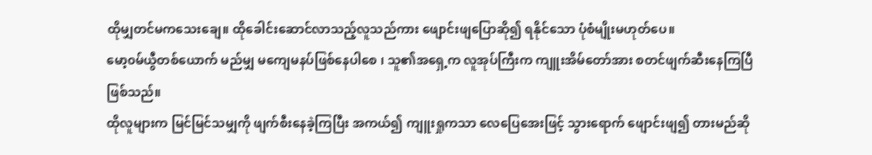ထိုမျှတင်မကသေးချေ။ ထိုခေါင်းဆောင်လာသည့်လူသည်ကား ဖျောင်းဖျပြောဆို၍ ရနိုင်သော ပုံစံမျိုးမဟုတ်ပေ။
မော့၀မ်ယွီတစ်ယောက် မည်မျှ မကျေမနပ်ဖြစ်နေပါစေ ၊ သူ၏အရှေ့က လူအုပ်ကြီးက ကျူးအိမ်တော်အား စတင်ဖျက်ဆီးနေကြပြီဖြစ်သည်။
ထိုလူများက မြင်မြင်သမျှကို ဖျက်စီးနေခဲ့ကြပြီး အကယ်၍ ကျူးရှုကသာ လေပြေအေးဖြင့် သွားရောက် ဖျောင်းဖျ၍ တားမည်ဆို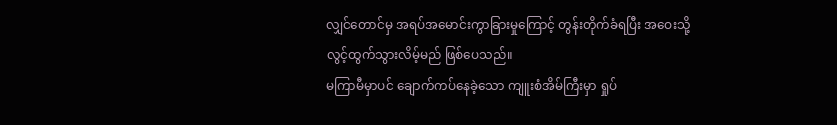လျှင်တောင်မှ အရပ်အမောင်းကွာခြားမှုကြောင့် တွန်းတိုက်ခံရပြီး အဝေးသို့လွင့်ထွက်သွားလိမ့်မည် ဖြစ်ပေသည်။
မကြာမီမှာပင် ချောက်ကပ်နေခဲ့သော ကျူးစံအိမ်ကြီးမှာ ရှုပ်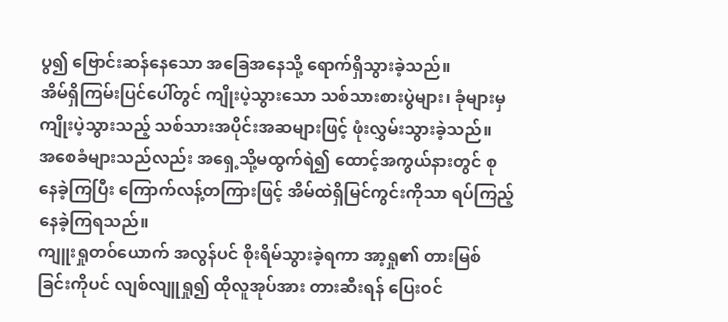ပွ၍ ဗြောင်းဆန်နေသော အခြေအနေသို့ ရောက်ရှိသွားခဲ့သည်။
အိမ်ရှိကြမ်းပြင်ပေါ်တွင် ကျိုးပဲ့သွားသော သစ်သားစားပွဲများ၊ ခုံများမှ ကျိုးပဲ့သွားသည့် သစ်သားအပိုင်းအဆများဖြင့် ဖုံးလွှမ်းသွားခဲ့သည်။
အစေခံများသည်လည်း အရှေ့သို့မထွက်ရဲ၍ ထောင့်အကွယ်နားတွင် စုနေခဲ့ကြပြီး ကြောက်လန့်တကြားဖြင့် အိမ်ထဲရှိမြင်ကွင်းကိုသာ ရပ်ကြည့်နေခဲ့ကြရသည်။
ကျူးရှုတ၀်ယောက် အလွန်ပင် စိုးရိမ်သွားခဲ့ရကာ အာ့ရှု၏ တားမြစ်ခြင်းကိုပင် လျစ်လျူရှု၍ ထိုလူအုပ်အား တားဆီးရန် ပြေးဝင်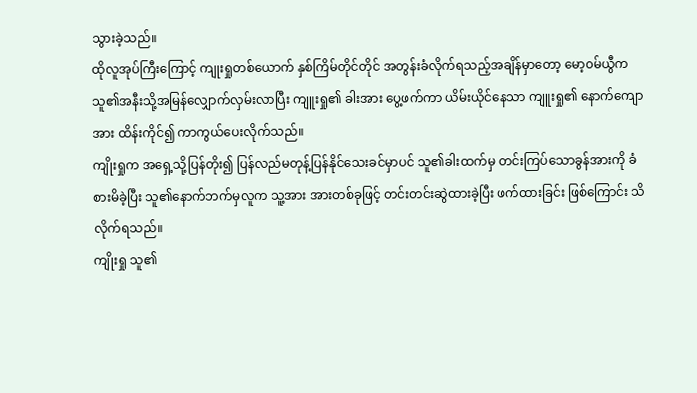သွားခဲ့သည်။
ထိုလူအုပ်ကြီးကြောင့် ကျုးရှုတစ်ယောက် နှစ်ကြိမ်တိုင်တိုင် အတွန်းခံလိုက်ရသည့်အချိန်မှာတော့ မော့၀မ်ယွီက သူ၏အနီးသို့အမြန်လျှောက်လှမ်းလာပြီး ကျူးရှု၏ ခါးအား ပွေ့ဖက်ကာ ယိမ်းယိုင်နေသာ ကျူးရှု၏ နောက်ကျောအား ထိန်းကိုင်၍ ကာကွယ်ပေးလိုက်သည်။
ကျိုးရှုက အရှေ့သို့ပြန်တိုး၍ ပြန်လည်မတုန့်ပြန်နိုင်သေးခင်မှာပင် သူ၏ခါးထက်မှ တင်းကြပ်သောခွန်အားကို ခံစားမိခဲ့ပြီး သူ၏နောက်ဘက်မှလူက သူ့အား အားတစ်ခုဖြင့် တင်းတင်းဆွဲထားခဲ့ပြီး ဖက်ထားခြင်း ဖြစ်ကြောင်း သိလိုက်ရသည်။
ကျိုးရှု သူ၏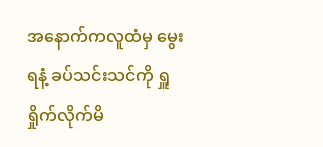အနောက်ကလူထံမှ မွေးရနံ့ ခပ်သင်းသင်ကို ရှူရှိုက်လိုက်မိ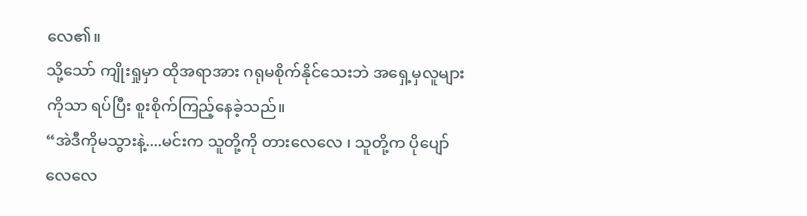လေ၏။
သို့သော် ကျိုးရှုမှာ ထိုအရာအား ဂရုမစိုက်နိုင်သေးဘဲ အရှေ့မှလူများကိုသာ ရပ်ပြီး စူးစိုက်ကြည့်နေခဲ့သည်။
“အဲဒီကိုမသွားနဲ့....မင်းက သူတို့ကို တားလေလေ ၊ သူတို့က ပိုပျော်လေလေ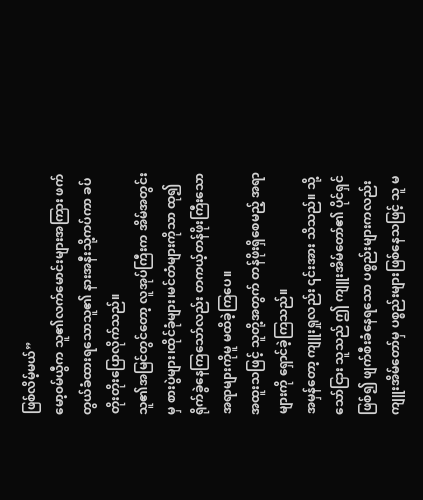ဖြစ်လိမ့်မယ်”
မော့၀မ်ယွီက သူ၏လက်မောင်းများအကြား ဖက်တွယ်ခံထားရသောသူ၏ နားအနီးသို့ကပ်ကာ ခပ်တိုးတိုးပြောလိုက်သည်။
သူ၏အမြင်တွင်တော့ လူအုပ်ကြီးက အိမ်အတွင်းမှ စားပွဲများ၊ထိုင်ခုံများ၊မင်တံများကိုသာ ထု၍ရိုက်ခွဲနေကြသော်လည်း တကယ့်တန်ဖိုးကြီးသော အရာများကိုမူ မထိခဲ့ကြပေ။
အထူးသဖြင့် သူတို့အတွက် တန်ဖိုးရှိစေမည့် အရာများကို ရှောင်ခဲ့ကြသည်။
အမှန်တော့ ကျူးရှုလည်း ၎င်းအား သိသည်။ သို့သော်ငြား သူသည် ဤ ကျူးအိမ်တော်၏ ပိုင်ရှင်ဖြစ်၍ ဖျက်စီးခံနေရသော ပစ္စည်းများကလည်း ကျူးအိမ်တော်မှ ပစ္စည်းများဖြစ်နေသဖြင့် သူ မ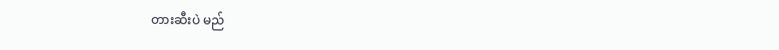တားဆီးပဲ မည်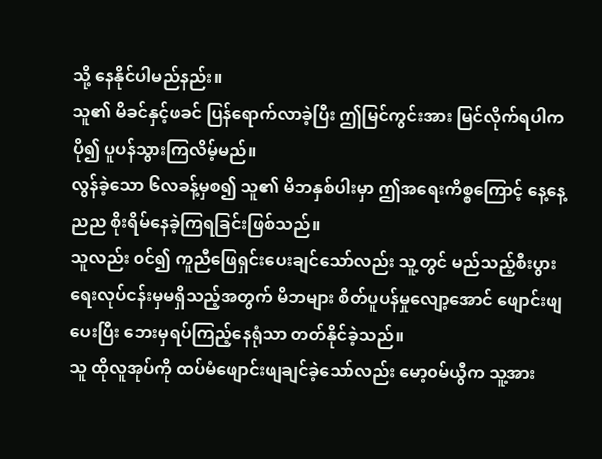သို့ နေနိုင်ပါမည်နည်း။
သူ၏ မိခင်နှင့်ဖခင် ပြန်ရောက်လာခဲ့ပြီး ဤမြင်ကွင်းအား မြင်လိုက်ရပါက ပို၍ ပူပန်သွားကြလိမ့်မည်။
လွန်ခဲ့သော ၆လခန့်မှစ၍ သူ၏ မိဘနှစ်ပါးမှာ ဤအရေးကိစ္စကြောင့် နေ့နေ့ညည စိုးရိမ်နေခဲ့ကြရခြင်းဖြစ်သည်။
သူလည်း ၀င်၍ ကူညီဖြေရှင်းပေးချင်သော်လည်း သူ့တွင် မည်သည့်စီးပွားရေးလုပ်ငန်းမှမရှိသည့်အတွက် မိဘများ စိတ်ပူပန်မှုလျော့အောင် ဖျောင်းဖျပေးပြီး ဘေးမှရပ်ကြည့်နေရုံသာ တတ်နိုင်ခဲ့သည်။
သူ ထိုလူအုပ်ကို ထပ်မံဖျောင်းဖျချင်ခဲ့သော်လည်း မော့၀မ်ယွီက သူ့အား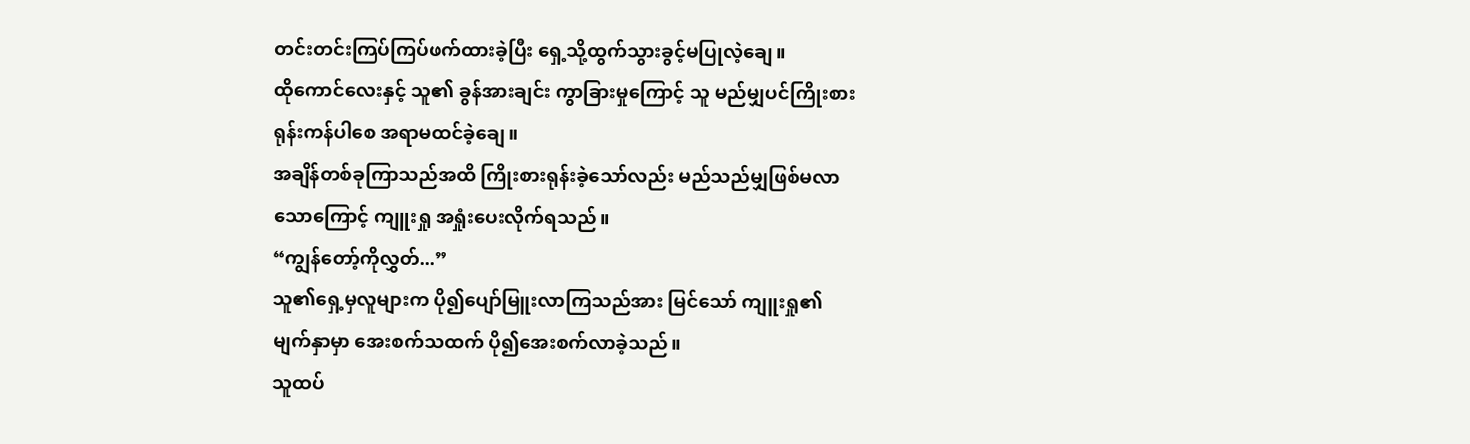တင်းတင်းကြပ်ကြပ်ဖက်ထားခဲ့ပြီး ရှေ့သို့ထွက်သွားခွင့်မပြုလဲ့ချေ။
ထိုကောင်လေးနှင့် သူ၏ ခွန်အားချင်း ကွာခြားမှုကြောင့် သူ မည်မျှပင်ကြိုးစားရုန်းကန်ပါစေ အရာမထင်ခဲ့ချေ။
အချိန်တစ်ခုကြာသည်အထိ ကြိုးစားရုန်းခဲ့သော်လည်း မည်သည်မျှဖြစ်မလာသောကြောင့် ကျူးရှု အရှုံးပေးလိုက်ရသည်။
“ကျွန်တော့်ကိုလွှတ်...”
သူ၏ရှေ့မှလူများက ပို၍ပျော်မြူးလာကြသည်အား မြင်သော် ကျူးရှု၏ မျက်နှာမှာ အေးစက်သထက် ပို၍အေးစက်လာခဲ့သည်။
သူထပ်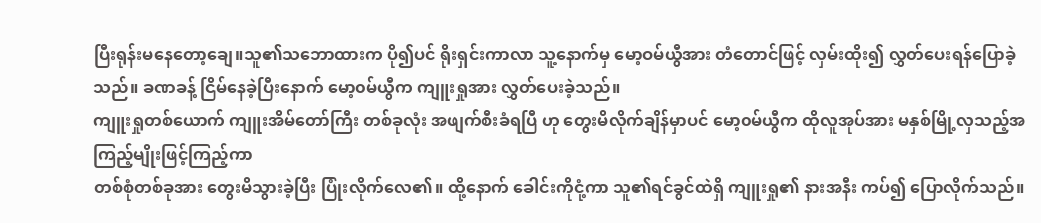ပြီးရုန်းမနေတော့ချေ။သူ၏သဘောထားက ပို၍ပင် ရိုးရှင်းကာလာ သူ့နောက်မှ မော့ဝမ်ယွီအား တံတောင်ဖြင့် လှမ်းထိုး၍ လွှတ်ပေးရန်ပြောခဲ့သည်။ ခဏခန့် ငြိမ်နေခဲ့ပြီးနောက် မော့၀မ်ယွီက ကျူးရှုအား လွှတ်ပေးခဲ့သည်။
ကျူးရှုတစ်ယောက် ကျူးအိမ်တော်ကြီး တစ်ခုလုံး အဖျက်စီးခံရပြီ ဟု တွေးမိလိုက်ချိန်မှာပင် မော့၀မ်ယွီက ထိုလူအုပ်အား မနှစ်မြို့လှသည့်အကြည့်မျိုးဖြင့်ကြည့်ကာ
တစ်စုံတစ်ခုအား တွေးမိသွားခဲ့ပြီး ပြုံးလိုက်လေ၏။ ထို့နောက် ခေါင်းကိုငုံ့ကာ သူ၏ရင်ခွင်ထဲရှိ ကျူးရှု၏ နားအနီး ကပ်၍ ပြောလိုက်သည်။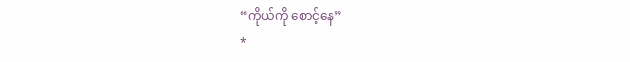“ကိုယ်ကို စောင့်နေ”
*